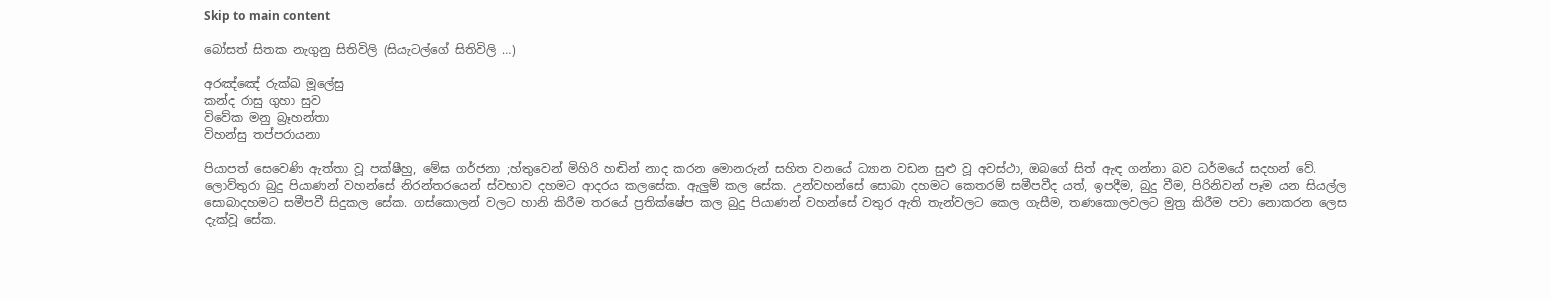Skip to main content

බෝසත් සිතක නැගුනු සිතිවිලි (සියැටල්ගේ සිතිවිලි …)

අරඤ්ඤේ රුක්ඛ මූලේසු
කන්ද රාසු ගුහා සුව
විවේක මනු බ්‍රෑහන්තා
විහන්සු තප්පරායනා

පියාපත් සෙවෙණි ඇත්තා වූ පක්ෂීහු, මේඝ ගර්ජනා ;හ්තුවෙන් මිහිරි හඬින් නාද කරන මොනරුන් සහිත වනයේ ධ්‍යාන වඩන සුළු වූ අවස්ථා, ඔබගේ සිත් ඇඳ ගන්නා බව ධර්මයේ සදහන් වේ.
ලොව්තුරා බුදු පියාණන් වහන්සේ නිරන්තරයෙන් ස්වභාව දහමට ආදරය කලසේක. ඇලුම් කල සේක. උන්වහන්සේ සොබා දහමට කෙතරම් සමීපවීද යත්, ඉපදීම, බුදු වීම, පිරිනිවන් පෑම යන සියල්ල සොබාදහමට සමීපවී සිදුකල සේක. ගස්කොලන් වලට හානි කිරීම තරයේ ප්‍රතික්ෂේප කල බුදු පියාණන් වහන්සේ වතුර ඇති තැන්වලට කෙල ගැසීම, තණකොලවලට මුත්‍ර කිරීම පවා නොකරන ලෙස දැක්වූ සේක.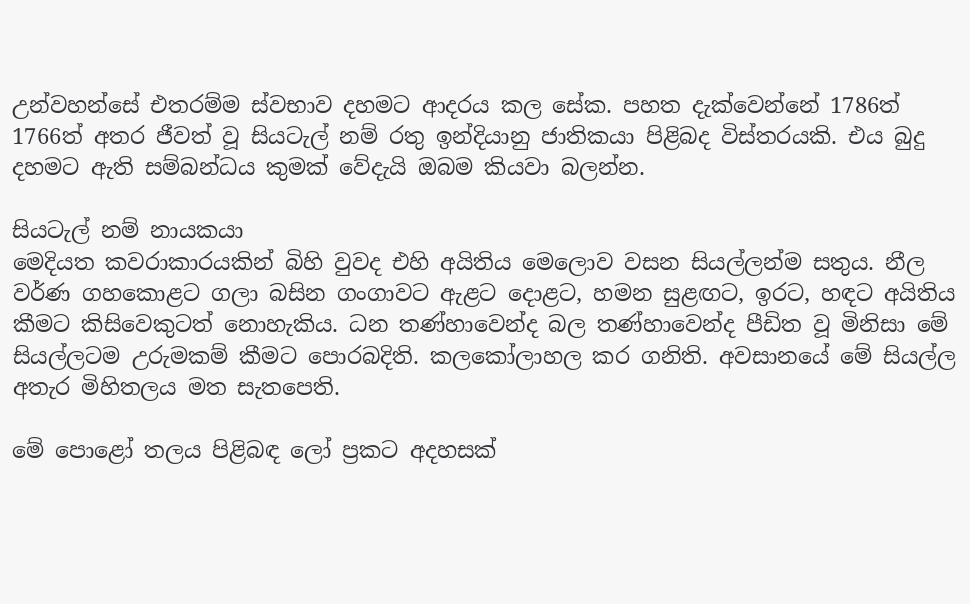උන්වහන්සේ එතරම්ම ස්වභාව දහමට ආදරය කල සේක. පහත දැක්වෙන්නේ 1786ත් 1766ත් අතර ජීවත් වූ සියටැල් නම් රතු ඉන්දියානු ජාතිකයා පිළිබද විස්තරයකි. එය බුදු දහමට ඇති සම්බන්ධය කුමක් වේදැයි ඔබම කියවා බලන්න.

සියටැල් නම් නායකයා
මෙදියත කවරාකාරයකින් බිහි වුවද එහි අයිතිය මෙලොව වසන සියල්ලන්ම සතුය. නීල වර්ණ ගහකොළට ගලා බසින ගංගාවට ඇළට දොළට, හමන සුළඟට, ඉරට, හඳට අයිතිය කීමට කිසිවෙකුටත් නොහැකිය. ධන තණ්හාවෙන්ද බල තණ්හාවෙන්ද පීඩිත වූ මිනිසා මේ සියල්ලටම උරුමකම් කීමට පොරබදිති. කලකෝලාහල කර ගනිති. අවසානයේ මේ සියල්ල අතැර මිහිතලය මත සැතපෙති.

මේ පොළෝ තලය පිළිබඳ ලෝ ප්‍රකට අදහසක්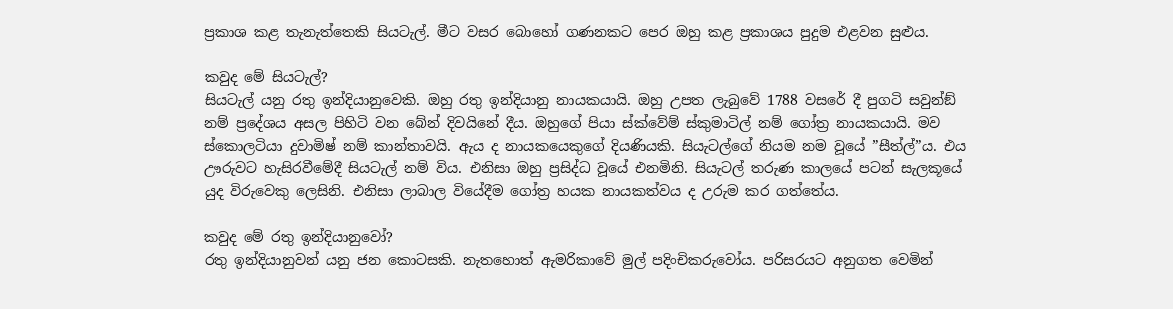ප්‍රකාශ කළ තැනැත්තෙකි සියටැල්. මීට වසර බොහෝ ගණනකට පෙර ඔහු කළ ප්‍රකාශය පුදුම එළවන සුළුය.

කවුද මේ සියටැල්?
සියටැල් යනු රතු ඉන්දියානුවෙකි. ඔහු රතු ඉන්දියානු නායකයායි. ඔහු උපත ලැබුවේ 1788 වසරේ දී පුගටි සවුන්ඞ් නම් ප්‍රදේශය අසල පිහිටි වන බේන් දිවයිනේ දීය. ඔහුගේ පියා ස්ක්වේම් ස්කුමාටිල් නම් ගෝත්‍ර නායකයායි. මව ස්කොලටියා දුවාමිෂ් නම් කාන්තාවයි. ඇය ද නායකයෙකුගේ දියණියකි. සියැටල්ගේ නියම නම වූයේ ”සීත්ල්”ය. එය ඌරුවට හැසිරවීමේදී සියටැල් නම් විය. එනිසා ඔහු ප්‍රසිද්ධ වූයේ එනමිනි. සියැටල් තරුණ කාලයේ පටන් සැලකූයේ යුද විරුවෙකු ලෙසිනි. එනිසා ලාබාල වියේදීම ගෝත්‍ර හයක නායකත්වය ද උරුම කර ගත්තේය.

කවුද මේ රතු ඉන්දියානුවෝ?
රතු ඉන්දියානුවන් යනු ජන කොටසකි. නැතහොත් ඇමරිකාවේ මුල් පදිංචිකරුවෝය. පරිසරයට අනුගත වෙමින්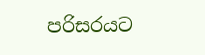පරිසරයට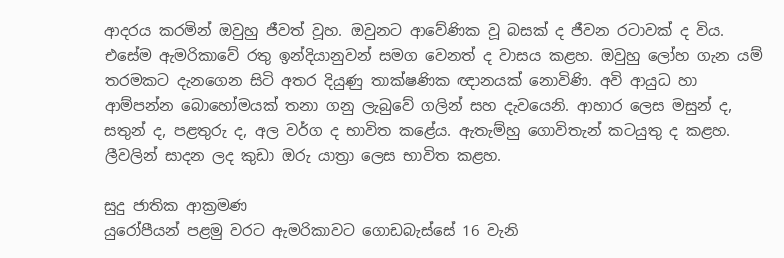ආදරය කරමින් ඔවුහු ජීවත් වූහ. ඔවුනට ආවේණික වූ බසක් ද ජීවන රටාවක් ද විය. එසේම ඇමරිකාවේ රතු ඉන්දියානුවන් සමග වෙනත් ද වාසය කළහ. ඔවුහු ලෝහ ගැන යම් තරමකට දැනගෙන සිටි අතර දියුණු තාක්ෂණික ඥානයක් නොවිණි. අවි ආයුධ හා ආම්පන්න බොහෝමයක් තනා ගනු ලැබුවේ ගලින් සහ දැවයෙනි. ආහාර ලෙස මසුන් ද, සතුන් ද, පළතුරු ද, අල වර්ග ද භාවිත කළේය. ඇතැම්හු ගොවිතැන් කටයුතු ද කළහ. ලීවලින් සාදන ලද කුඩා ඔරු යාත්‍රා ලෙස භාවිත කළහ.

සුදු ජාතික ආක්‍රමණ
යුරෝපීයන් පළමු වරට ඇමරිකාවට ගොඩබැස්සේ 16 වැනි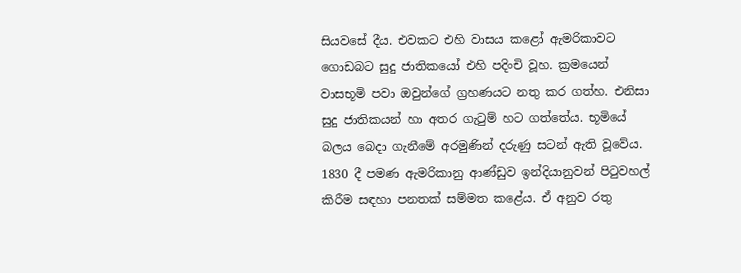සියවසේ දීය. එවකට එහි වාසය කළෝ ඇමරිකාවට ගොඩබට සුදු ජාතිකයෝ එහි පදිංචි වූහ. ක්‍රමයෙන් වාසභූමි පවා ඔවුන්ගේ ග්‍රහණයට නතු කර ගත්හ. එනිසා සුදු ජාතිකයන් හා අතර ගැටුම් හට ගත්තේය. භූමියේ බලය බෙදා ගැනීමේ අරමුණින් දරුණු සටන් ඇති වූවේය. 1830 දී පමණ ඇමරිකානු ආණ්ඩුව ඉන්දියානුවන් පිටුවහල් කිරීම සඳහා පනතක් සම්මත කළේය. ඒ අනුව රතු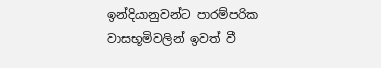ඉන්දියානුවන්ට පාරම්පරික වාසභූමිවලින් ඉවත් වී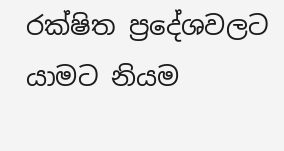රක්ෂිත ප්‍රදේශවලට යාමට නියම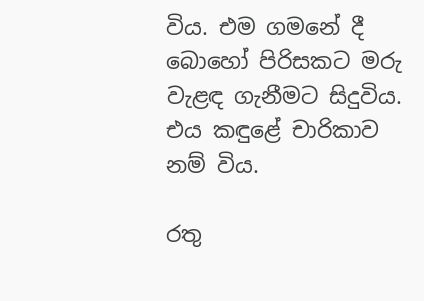විය. එම ගමනේ දී බොහෝ පිරිසකට මරු වැළඳ ගැනීමට සිදුවිය. එය කඳුළේ චාරිකාව නම් විය.

රතු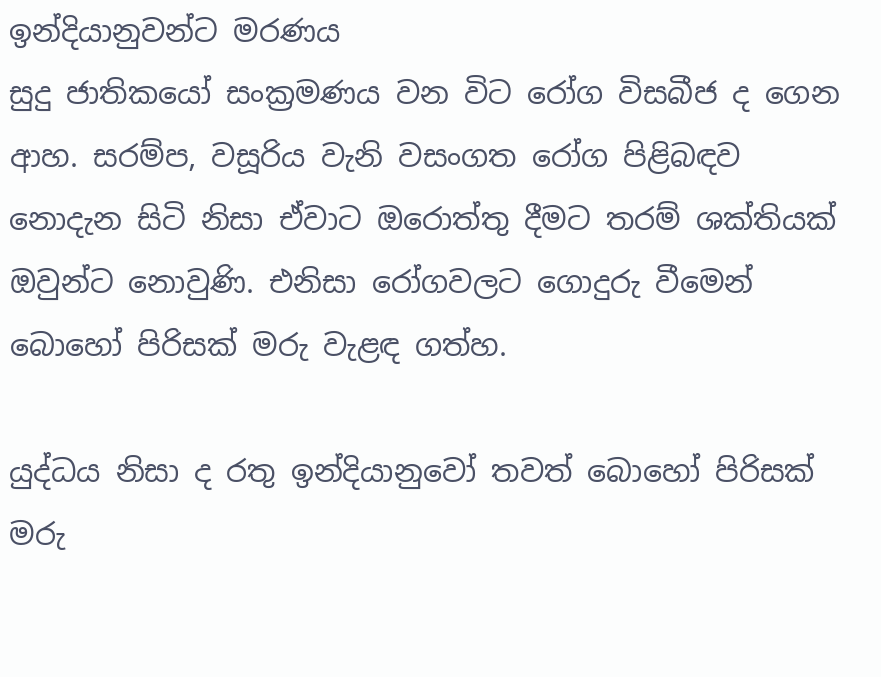ඉන්දියානුවන්ට මරණය
සුදු ජාතිකයෝ සංක්‍රමණය වන විට රෝග විසබීජ ද ගෙන ආහ. සරම්ප, වසූරිය වැනි වසංගත රෝග පිළිබඳව නොදැන සිටි නිසා ඒවාට ඔරොත්තු දීමට තරම් ශක්තියක් ඔවුන්ට නොවුණි. එනිසා රෝගවලට ගොදුරු වීමෙන් බොහෝ පිරිසක් මරු වැළඳ ගත්හ.

යුද්ධය නිසා ද රතු ඉන්දියානුවෝ තවත් බොහෝ පිරිසක් මරු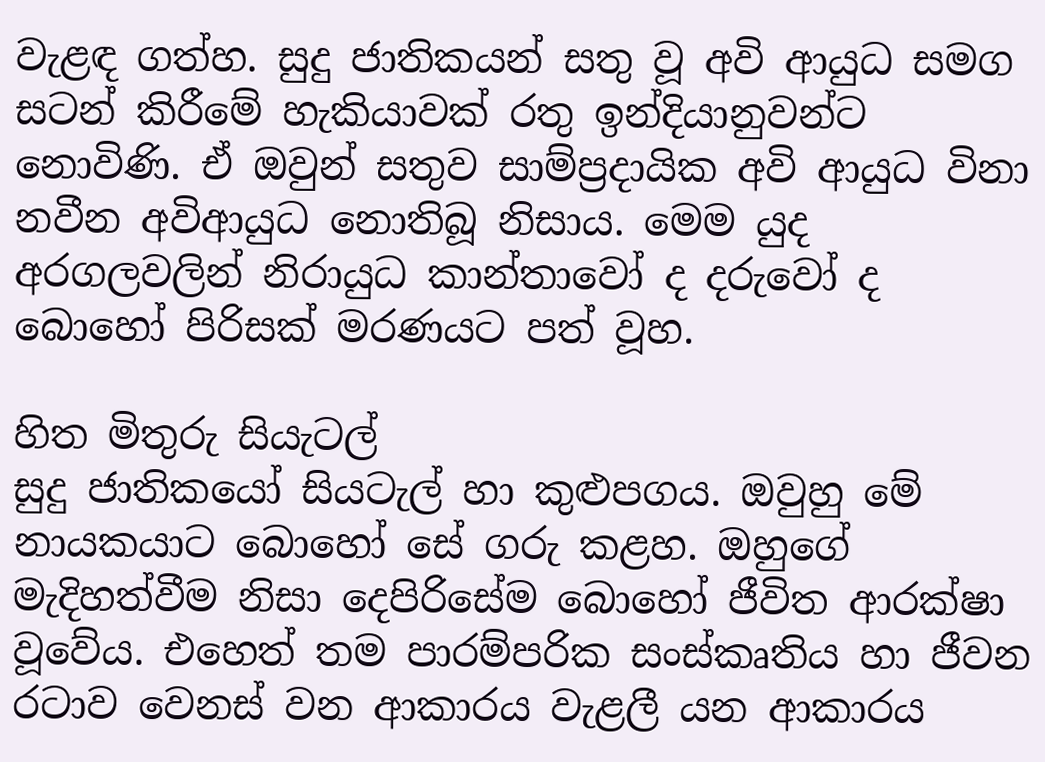වැළඳ ගත්හ. සුදු ජාතිකයන් සතු වූ අවි ආයුධ සමග සටන් කිරීමේ හැකියාවක් රතු ඉන්දියානුවන්ට නොවිණි. ඒ ඔවුන් සතුව සාම්ප්‍රදායික අවි ආයුධ විනා නවීන අවිආයුධ නොතිබූ නිසාය. මෙම යුද අරගලවලින් නිරායුධ කාන්තාවෝ ද දරුවෝ ද බොහෝ පිරිසක් මරණයට පත් වූහ.

හිත මිතුරු සියැටල්
සුදු ජාතිකයෝ සියටැල් හා කුළුපගය. ඔවුහු මේ නායකයාට බොහෝ සේ ගරු කළහ. ඔහුගේ මැදිහත්වීම නිසා දෙපිරිසේම බොහෝ ජීවිත ආරක්ෂා වූවේය. එහෙත් තම පාරම්පරික සංස්කෘතිය හා ජීවන රටාව වෙනස් වන ආකාරය වැළලී යන ආකාරය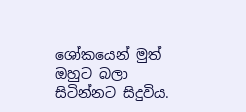ශෝකයෙන් මුත් ඔහුට බලා සිටින්නට සිදුවිය.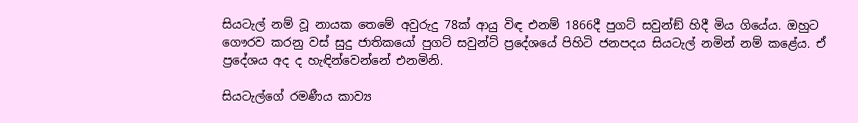සියටැල් නම් වූ නායක තෙමේ අවුරුදු 78ක් ආයු විඳ එනම් 1866දී පුගට් සවුන්ඞ් හිදී මිය ගියේය. ඔහුට ගෞරව කරනු වස් සුදු ජාතිකයෝ පුගට් සවුන්ට් ප්‍රදේශයේ පිහිටි ජනපදය සියටැල් නමින් නම් කළේය. ඒ ප්‍රදේශය අද ද හැඳින්වෙන්නේ එනමිනි.

සියටැල්ගේ රමණීය කාව්‍ය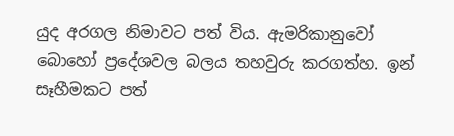යුද අරගල නිමාවට පත් විය. ඇමරිකානුවෝ බොහෝ ප්‍රදේශවල බලය තහවුරු කරගත්හ. ඉන් සෑහීමකට පත්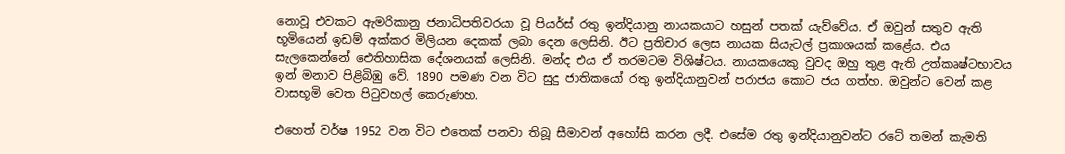නොවූ එවකට ඇමරිකානු ජනාධිපතිවරයා වූ පියර්ස් රතු ඉන්දියානු නායකයාට හසුන් පතක් යැව්වේය. ඒ ඔවුන් සතුව ඇති භූමියෙන් ඉඩම් අක්කර මිලියන දෙකක් ලබා දෙන ලෙසිනි. ඊට ප්‍රතිචාර ලෙස නායක සියැටල් ප්‍රකාශයක් කළේය. එය සැලකෙන්නේ ඓතිහාසික දේශනයක් ලෙසිනි. මන්ද එය ඒ තරමටම විශිෂ්ටය. නායකයෙකු වුවද ඔහු තුළ ඇති උත්කෘෂ්ටභාවය ඉන් මනාව පිළිබිඹු වේ. 1890 පමණ වන විට සුදු ජාතිකයෝ රතු ඉන්දියානුවන් පරාජය කොට ජය ගත්හ. ඔවුන්ට වෙන් කළ වාසභූමි වෙත පිටුවහල් කෙරුණහ.

එහෙත් වර්ෂ 1952 වන විට එතෙක් පනවා තිබූ සීමාවන් අහෝසි කරන ලදී. එසේම රතු ඉන්දියානුවන්ට රටේ තමන් කැමති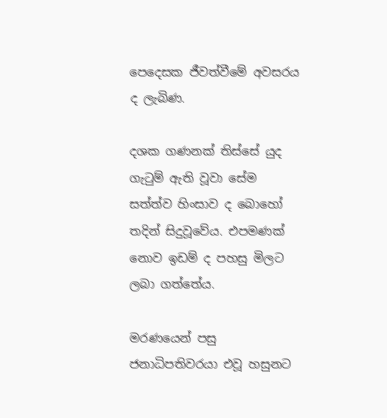පෙදෙසක ජීවත්වීමේ අවසරය ද ලැබිණ.

දශක ගණනක් තිස්සේ යුද ගැටුම් ඇති වූවා සේම සත්ත්ව හිංසාව ද බොහෝ තදින් සිදුවූවේය. එපමණක් නොව ඉඩම් ද පහසු මිලට ලබා ගත්තේය.

මරණයෙන් පසු
ජනාධිපතිවරයා එවූ හසුනට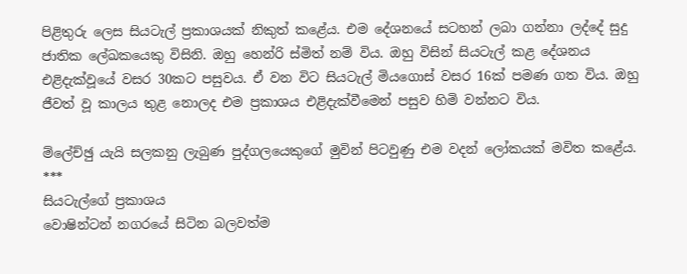පිළිතුරු ලෙස සියටැල් ප්‍රකාශයක් නිකුත් කළේය. එම දේශනයේ සටහන් ලබා ගන්නා ලද්දේ සුදු ජාතික ලේඛකයෙකු විසිනි. ඔහු හෙන්රි ස්මිත් නම් විය. ඔහු විසින් සියටැල් කළ දේශනය එළිදැක්වූයේ වසර 30කට පසුවය. ඒ වන විට සියටැල් මියගොස් වසර 16ක් පමණ ගත විය. ඔහු ජීවත් වූ කාලය තුළ නොලද එම ප්‍රකාශය එළිදැක්වීමෙන් පසුව හිමි වන්නට විය.

ම්ලේච්ඡු යැයි සලකනු ලැබුණ පුද්ගලයෙකුගේ මුවින් පිටවුණු එම වදන් ලෝකයක් මවිත කළේය.
***
සියටැල්ගේ ප්‍රකාශය
වොෂින්ටන් නගරයේ සිටින බලවත්ම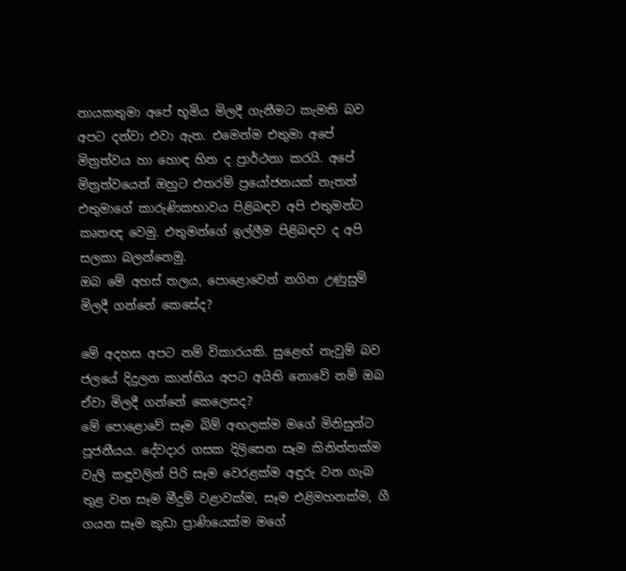නායකතුමා අපේ භූමිය මිලදී ගැනීමට කැමති බව අපට දන්වා එවා ඇත. එමෙන්ම එතුමා අපේ මිත්‍රත්වය හා හොඳ හිත ද ප්‍රාර්ථනා කරයි. අපේ මිත්‍රත්වයෙන් ඔහුට එතරම් ප්‍රයෝජනයක් නැතත් එතුමාගේ කාරුණිකභාවය පිළිබඳව අපි එතුමන්ට කෘතඥ වෙමු. එතුමන්ගේ ඉල්ලීම පිළිබඳව ද අපි සලකා බලන්නෙමු.
ඔබ මේ අහස් තලය, පොළොවෙන් නගින උණුසුම් මිලදී ගන්නේ කෙසේද?

මේ අදහස අපට නම් විකාරයකි. සුළෙඟ් නැවුම් බව ජලයේ දිදුලන කාන්තිය අපට අයිති නොවේ නම් ඔබ ඒවා මිලදී ගන්නේ කෙලෙසද?
මේ පොළොවේ සෑම බිම් අඟලක්ම මගේ මිනිසුන්ට පූජනීයය. දේවදාර ගසක දිලිසෙන සෑම කිනිත්තක්ම වැලි කඳුවලින් පිරි සෑම වෙරළක්ම අඳුරු වන ගැබ තුළ වන සෑම මීදුම් වළාවක්ම, සෑම එළිමහනක්ම, ගී ගයන සෑම කුඩා ප්‍රාණියෙක්ම මගේ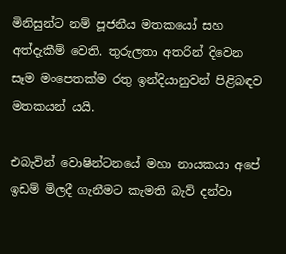මිනිසුන්ට නම් පූජනීය මතකයෝ සහ අත්දැකීම් වෙති. තුරුලතා අතරින් දිවෙන සෑම මංපෙතක්ම රතු ඉන්දියානුවන් පිළිබඳව මතකයන් යයි.

එබැවින් වොෂින්ටනයේ මහා නායකයා අපේ ඉඩම් මිලදී ගැනීමට කැමති බැව් දන්වා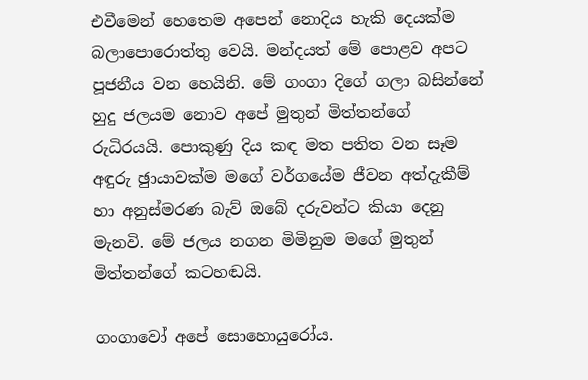එවීමෙන් හෙතෙම අපෙන් නොදිය හැකි දෙයක්ම බලාපොරොත්තු වෙයි. මන්දයත් මේ පොළව අපට පූජනීය වන හෙයිනි. මේ ගංගා දිගේ ගලා බසින්නේ හුදු ජලයම නොව අපේ මුතුන් මිත්තන්ගේ රුධිරයයි. පොකුණු දිය කඳ මත පතිත වන සෑම අඳුරු ඡුායාවක්ම මගේ වර්ගයේම ජීවන අත්දැකීම් හා අනුස්මරණ බැව් ඔබේ දරුවන්ට කියා දෙනු මැනවි. මේ ජලය නගන මිමිනුම මගේ මුතුන් මිත්තන්ගේ කටහඬයි.

ගංගාවෝ අපේ සොහොයුරෝය.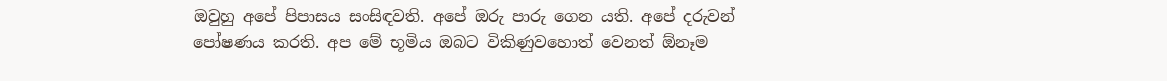ඔවුහු අපේ පිපාසය සංසිඳවති. අපේ ඔරු පාරු ගෙන යති. අපේ දරුවන් පෝෂණය කරති. අප මේ භූමිය ඔබට විකිණුවහොත් වෙනත් ඕනෑම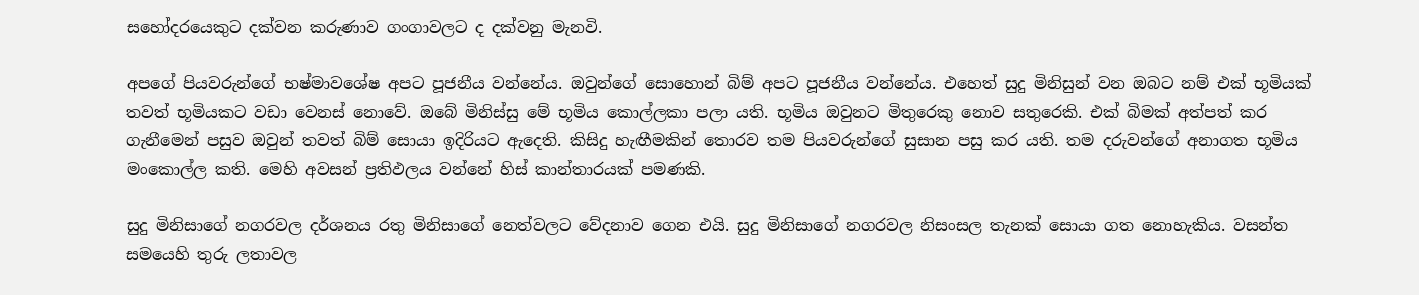සහෝදරයෙකුට දක්වන කරුණාව ගංගාවලට ද දක්වනු මැනවි.

අපගේ පියවරුන්ගේ භෂ්මාවශේෂ අපට පූජනීය වන්නේය. ඔවුන්ගේ සොහොන් බිම් අපට පූජනීය වන්නේය. එහෙත් සුදු මිනිසුන් වන ඔබට නම් එක් භූමියක් තවත් භූමියකට වඩා වෙනස් නොවේ. ඔබේ මිනිස්සු මේ භූමිය කොල්ලකා පලා යති. භූමිය ඔවුනට මිතුරෙකු නොව සතුරෙකි. එක් බිමක් අත්පත් කර ගැනීමෙන් පසුව ඔවුන් තවත් බිම් සොයා ඉදිරියට ඇදෙති. කිසිදු හැඟීමකින් තොරව තම පියවරුන්ගේ සුසාන පසු කර යති. තම දරුවන්ගේ අනාගත භූමිය මංකොල්ල කති. මෙහි අවසන් ප්‍රතිඵලය වන්නේ හිස් කාන්තාරයක් පමණකි.

සුදු මිනිසාගේ නගරවල දර්ශනය රතු මිනිසාගේ නෙත්වලට වේදනාව ගෙන එයි. සුදු මිනිසාගේ නගරවල නිසංසල තැනක් සොයා ගත නොහැකිය. වසන්ත සමයෙහි තුරු ලතාවල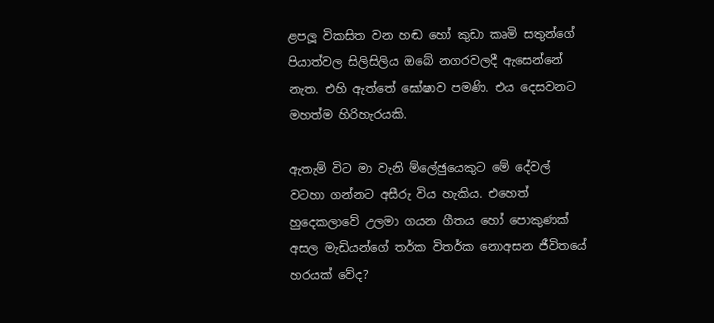ළපලූ විකසිත වන හඬ හෝ කුඩා කෘමි සතුන්ගේ පියාත්වල සිලිසිලිය ඔබේ නගරවලදී ඇසෙන්නේ නැත. එහි ඇත්තේ ඝෝෂාව පමණි. එය දෙසවනට මහත්ම හිරිහැරයකි.

ඇතැම් විට මා වැනි ම්ලේඡුයෙකුට මේ දේවල් වටහා ගන්නට අසීරු විය හැකිය. එහෙත් හුදෙකලාවේ උලමා ගයන ගීතය හෝ පොකුණක් අසල මැඩියන්ගේ තර්ක විතර්ක නොඅසන ජීවිතයේ හරයක් වේද?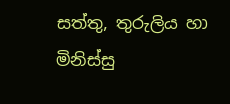සත්තු, තුරුලිය හා මිනිස්සු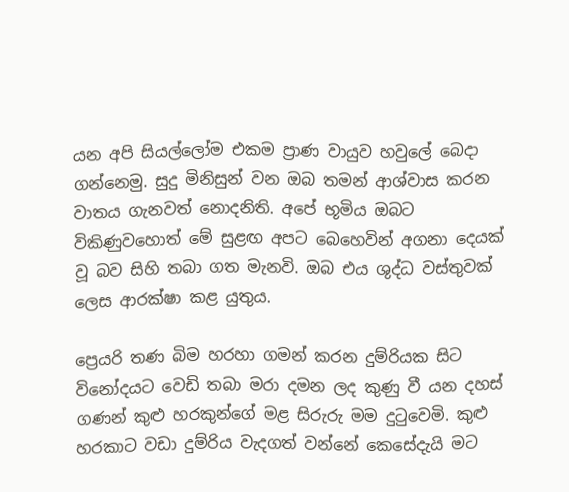යන අපි සියල්ලෝම එකම ප්‍රාණ වායුව හවුලේ බෙදා ගන්නෙමු. සුදු මිනිසුන් වන ඔබ තමන් ආශ්වාස කරන වාතය ගැනවත් නොදනිති. අපේ භූමිය ඔබට විකිණුවහොත් මේ සුළඟ අපට බෙහෙවින් අගනා දෙයක් වූ බව සිහි තබා ගත මැනවි. ඔබ එය ශුද්ධ වස්තුවක් ලෙස ආරක්ෂා කළ යුතුය.

ප්‍රෙයරි තණ බිම හරහා ගමන් කරන දුම්රියක සිට විනෝදයට වෙඩි තබා මරා දමන ලද කුණු වී යන දහස් ගණන් කුළු හරකුන්ගේ මළ සිරුරු මම දුටුවෙමි. කුළු හරකාට වඩා දුම්රිය වැදගත් වන්නේ කෙසේදැයි මට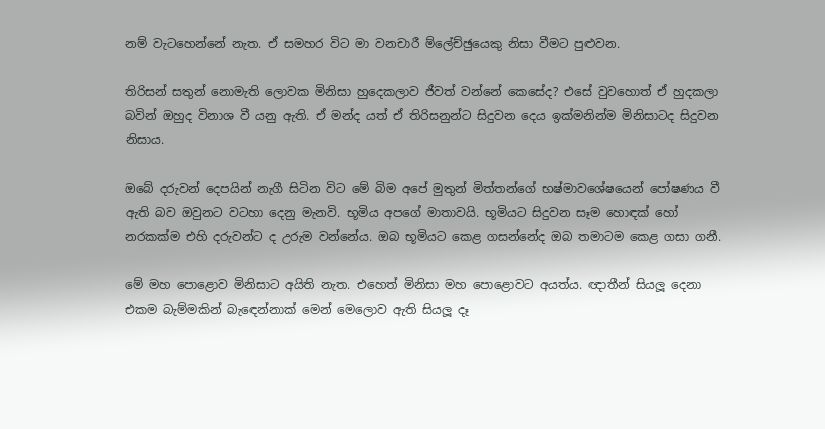නම් වැටහෙන්නේ නැත. ඒ සමහර විට මා වනචාරී ම්ලේච්ඡුයෙකු නිසා වීමට පුළුවන.

තිරිසන් සතුන් නොමැති ලොවක මිනිසා හුදෙකලාව ජීවත් වන්නේ කෙසේද? එසේ වුවහොත් ඒ හුදකලා බවින් ඔහුද විනාශ වී යනු ඇති. ඒ මන්ද යත් ඒ තිරිසනුන්ට සිදුවන දෙය ඉක්මනින්ම මිනිසාටද සිදුවන නිසාය.

ඔබේ දරුවන් දෙපයින් නැගී සිටින විට මේ බිම අපේ මුතුන් මිත්තන්ගේ භෂ්මාවශේෂයෙන් පෝෂණය වී ඇති බව ඔවුනට වටහා දෙනු මැනවි. භූමිය අපගේ මාතාවයි. භූමියට සිදුවන සෑම හොඳක් හෝ නරකක්ම එහි දරුවන්ට ද උරුම වන්නේය. ඔබ භූමියට කෙළ ගසන්නේද ඔබ තමාටම කෙළ ගසා ගනී.

මේ මහ පොළොව මිනිසාට අයිති නැත. එහෙත් මිනිසා මහ පොළොවට අයත්ය. ඥාතීන් සියලූ දෙනා එකම බැම්මකින් බැඳෙන්නාක් මෙන් මෙලොව ඇති සියලූ දෑ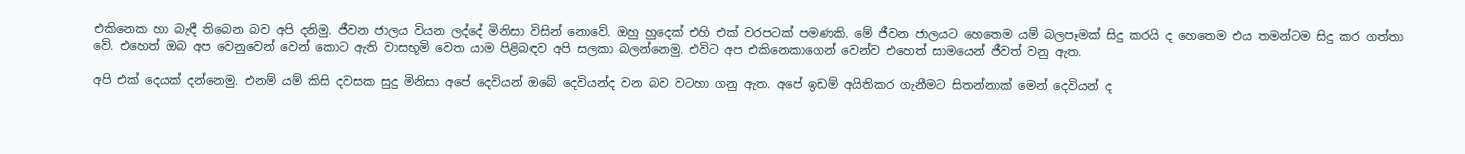එකිනෙක හා බැඳී තිබෙන බව අපි දනිමු. ජීවන ජාලය වියන ලද්දේ මිනිසා විසින් නොවේ. ඔහු හුදෙක් එහි එක් වරපටක් පමණකි. මේ ජීවන ජාලයට හෙතෙම යම් බලපෑමක් සිදු කරයි ද හෙතෙම එය තමන්ටම සිදු කර ගත්තා වේ. එහෙත් ඔබ අප වෙනුවෙන් වෙන් කොට ඇති වාසභූමි වෙත යාම පිළිබඳව අපි සලකා බලන්නෙමු. එවිට අප එකිනෙකාගෙන් වෙන්ව එහෙත් සාමයෙන් ජීවත් වනු ඇත.

අපි එක් දෙයක් දන්නෙමු. එනම් යම් කිසි දවසක සුදු මිනිසා අපේ දෙවියන් ඔබේ දෙවියන්ද වන බව වටහා ගනු ඇත. අපේ ඉඩම් අයිතිකර ගැනීමට සිතන්නාක් මෙන් දෙවියන් ද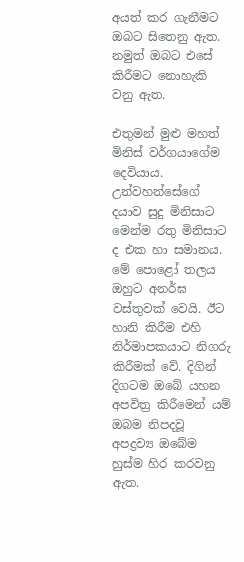අයත් කර ගැනීමට ඔබට සිතෙනු ඇත. නමුත් ඔබට එසේ කිරීමට නොහැකි වනු ඇත.

එතුමන් මුළු මහත් මිනිස් වර්ගයාගේම දෙවියාය. උන්වහන්සේගේ දයාව සුදු මිනිසාට මෙන්ම රතු මිනිසාට ද එක හා සමානය. මේ පොළෝ තලය ඔහුට අනර්ඝ වස්තුවක් වෙයි. ඊට හානි කිරීම එහි නිර්මාපකයාට නිගරු කිරීමක් වේ. දිගින් දිගටම ඔබේ යහන අපවිත්‍ර කිරීමෙන් යම් ඔබම නිපදවූ අපද්‍රව්‍ය ඔබේම හුස්ම හිර කරවනු ඇත.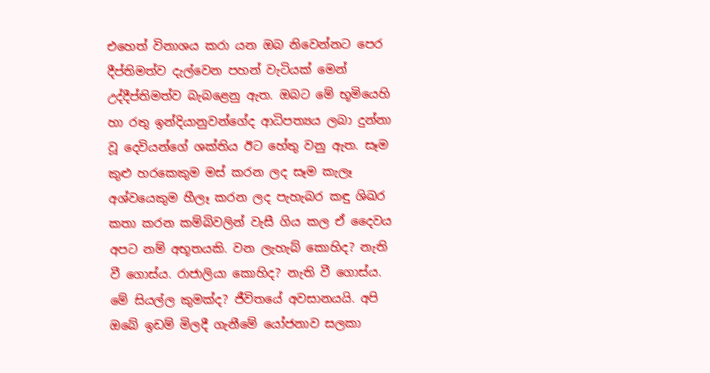එහෙත් විනාශය කරා යන ඔබ නිවෙන්නට පෙර දීප්තිමත්ව දැල්වෙන පහන් වැටියක් මෙන් උද්දීප්තිමත්ව බැබළෙනු ඇත. ඔබට මේ භූමියෙහි හා රතු ඉන්දියානුවන්ගේද ආධිපත්‍යය ලබා දුන්නා වූ දෙවියන්ගේ ශක්තිය ඊට හේතු වනු ඇත. සෑම කුළු හරකෙකුම මස් කරන ලද සෑම කැලෑ අශ්වයෙකුම හීලෑ කරන ලද පැහැබර කඳු ශිඛර කතා කරන කම්බිවලින් වැසී ගිය කල ඒ දෛවය අපට නම් අභූතයකි. වන ලැහැබ් කොහිද? නැති වී ගොස්ය. රාජාලියා කොහිද? නැති වී ගොස්ය. මේ සියල්ල කුමක්ද? ජීවිතයේ අවසානයයි. අපි ඔබේ ඉඩම් මිලදී ගැනීමේ යෝජනාව සලකා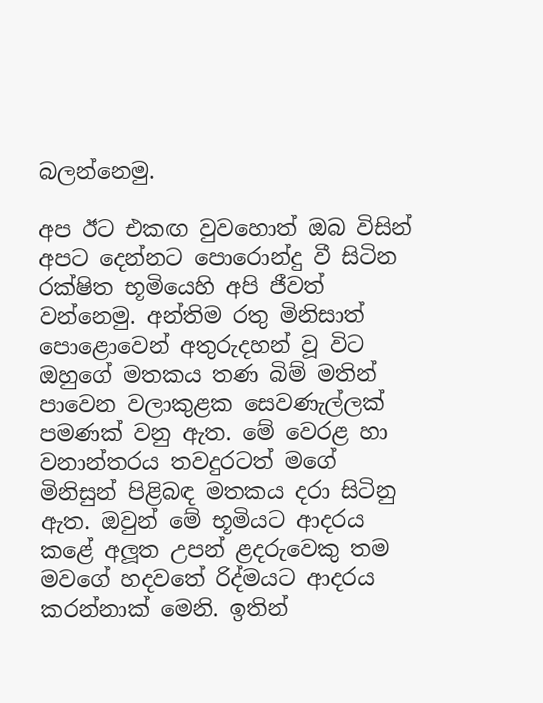බලන්නෙමු.

අප ඊට එකඟ වුවහොත් ඔබ විසින් අපට දෙන්නට පොරොන්දු වී සිටින රක්ෂිත භූමියෙහි අපි ජීවත් වන්නෙමු. අන්තිම රතු මිනිසාත් පොළොවෙන් අතුරුදහන් වූ විට ඔහුගේ මතකය තණ බිම් මතින් පාවෙන වලාකුළක සෙවණැල්ලක් පමණක් වනු ඇත. මේ වෙරළ හා වනාන්තරය තවදුරටත් මගේ මිනිසුන් පිළිබඳ මතකය දරා සිටිනු ඇත. ඔවුන් මේ භූමියට ආදරය කළේ අලූත උපන් ළදරුවෙකු තම මවගේ හදවතේ රිද්මයට ආදරය කරන්නාක් මෙනි. ඉතින්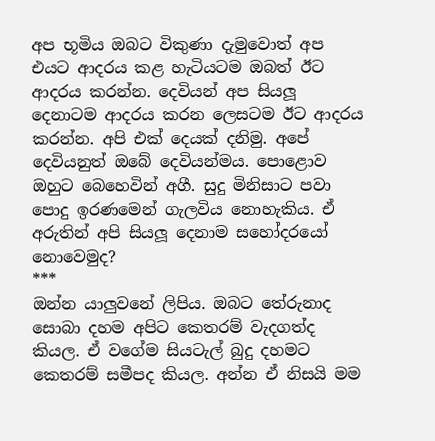අප භූමිය ඔබට විකුණා දැමුවොත් අප එයට ආදරය කළ හැටියටම ඔබත් ඊට ආදරය කරන්න. දෙවියන් අප සියලූ දෙනාටම ආදරය කරන ලෙසටම ඊට ආදරය කරන්න. අපි එක් දෙයක් දනිමු. අපේ දෙවියනුත් ඔබේ දෙවියන්මය. පොළොව ඔහුට බෙහෙවින් අගී. සුදු මිනිසාට පවා පොදු ඉරණමෙන් ගැලවිය නොහැකිය. ඒ අරුතින් අපි සියලූ දෙනාම සහෝදරයෝ නොවෙමුද?
***
ඔන්න යාලුවනේ ලිපිය. ඔබට තේරුනාද සොබා දහම අපිට කෙතරම් වැදගත්ද කියල. ඒ වගේම සියටැල් බුදු දහමට කෙතරම් සමීපද කියල. අන්න ඒ නිසයි මම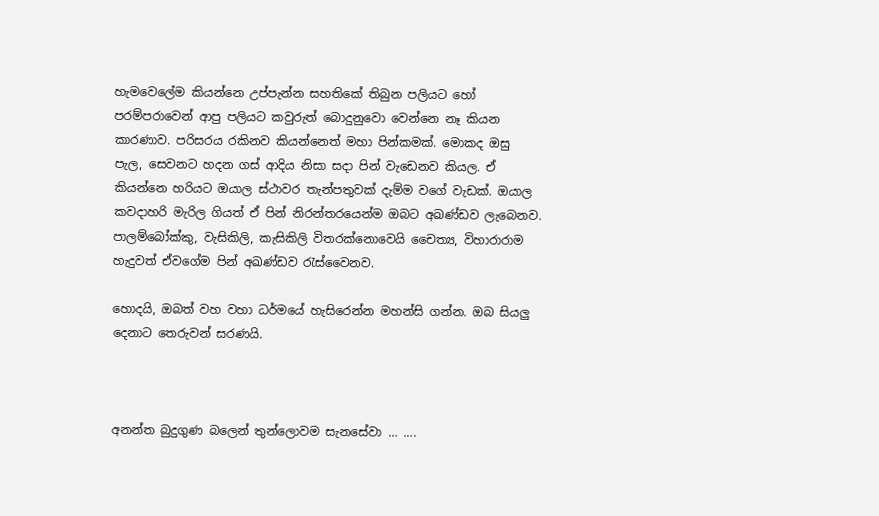හැමවෙලේම කියන්නෙ උප්පැන්න සහතිකේ තිබුන පලියට හෝ පරම්පරාවෙන් ආපු පලියට කවුරුත් බොදුනුවො වෙන්නෙ නෑ කියන කාරණාව. පරිසරය රකිනව කියන්නෙත් මහා පින්කමක්. මොකද ඔසු පැල, සෙවනට හදන ගස් ආදිය නිසා සදා පින් වැඩෙනව කියල. ඒ කියන්නෙ හරියට ඔයාල ස්ථාවර තැන්පතුවක් දැම්ම වගේ වැඩක්. ඔයාල කවදාහරි මැරිල ගියත් ඒ පින් නිරන්තරයෙන්ම ඔබට අඛණ්ඩව ලැබෙනව. පාලම්බෝක්කු, වැසිකිලි, කැසිකිලි විතරක්නොවෙයි චෛත්‍ය, විහාරාරාම හැදුවත් ඒවගේම පින් අඛණ්ඩව රැස්වෛනව.

හොදයි, ඔබත් වහ වහා ධර්මයේ හැසිරෙන්න මහන්සි ගන්න. ඔබ සියලු දෙනාට තෙරුවන් සරණයි.



අනන්ත බුදුගුණ බලෙන් තුන්ලොවම සැනසේවා … ….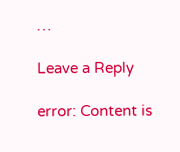…

Leave a Reply

error: Content is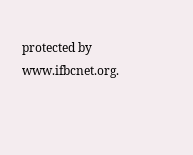protected by www.ifbcnet.org.